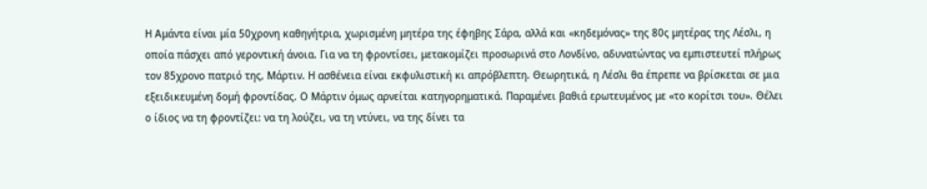Η Αμάντα είναι μία 50χρονη καθηγήτρια, χωρισμένη μητέρα της έφηβης Σάρα, αλλά και «κηδεμόνας» της 80ς μητέρας της Λέσλι, η οποία πάσχει από γεροντική άνοια. Για να τη φροντίσει, μετακομίζει προσωρινά στο Λονδίνο, αδυνατώντας να εμπιστευτεί πλήρως τον 85χρονο πατριό της, Μάρτιν. Η ασθένεια είναι εκφυλιστική κι απρόβλεπτη. Θεωρητικά, η Λέσλι θα έπρεπε να βρίσκεται σε μια εξειδικευμένη δομή φροντίδας. Ο Μάρτιν όμως αρνείται κατηγορηματικά. Παραμένει βαθιά ερωτευμένος με «το κορίτσι του». Θέλει ο ίδιος να τη φροντίζει: να τη λούζει, να τη ντύνει, να της δίνει τα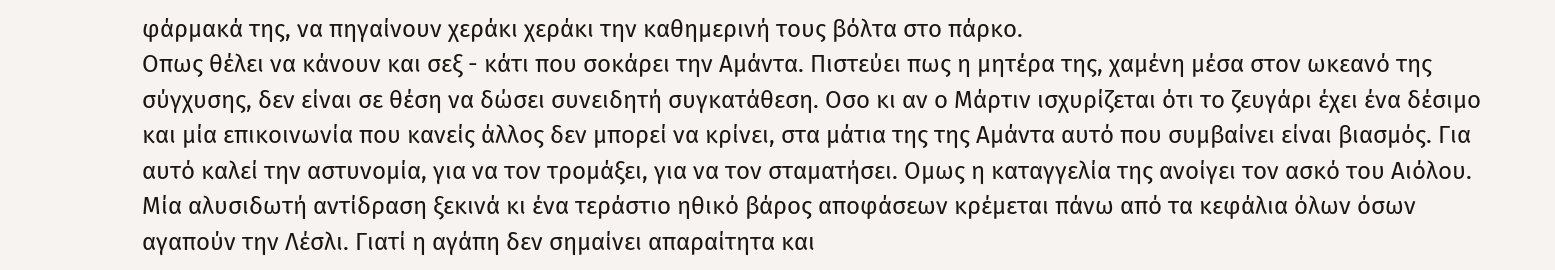φάρμακά της, να πηγαίνουν χεράκι χεράκι την καθημερινή τους βόλτα στο πάρκο.
Οπως θέλει να κάνουν και σεξ - κάτι που σοκάρει την Αμάντα. Πιστεύει πως η μητέρα της, χαμένη μέσα στον ωκεανό της σύγχυσης, δεν είναι σε θέση να δώσει συνειδητή συγκατάθεση. Οσο κι αν ο Μάρτιν ισχυρίζεται ότι το ζευγάρι έχει ένα δέσιμο και μία επικοινωνία που κανείς άλλος δεν μπορεί να κρίνει, στα μάτια της της Αμάντα αυτό που συμβαίνει είναι βιασμός. Για αυτό καλεί την αστυνομία, για να τον τρομάξει, για να τον σταματήσει. Ομως η καταγγελία της ανοίγει τον ασκό του Αιόλου. Μία αλυσιδωτή αντίδραση ξεκινά κι ένα τεράστιο ηθικό βάρος αποφάσεων κρέμεται πάνω από τα κεφάλια όλων όσων αγαπούν την Λέσλι. Γιατί η αγάπη δεν σημαίνει απαραίτητα και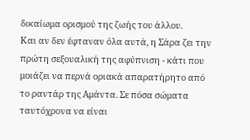δικαίωμα ορισμού της ζωής του άλλου.
Και αν δεν έφταναν όλα αυτά, η Σάρα ζει την πρώτη σεξουαλική της αφύπνιση - κάτι που μοιάζει να περνά οριακά απαρατήρητο από το ραντάρ της Αμάντα. Σε πόσα σώματα ταυτόχρονα να είναι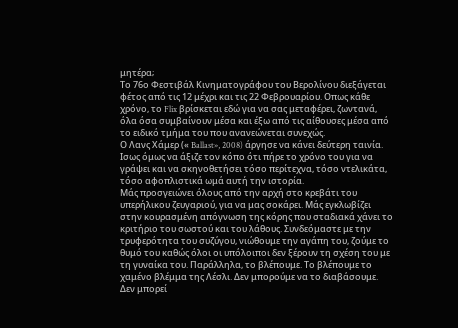μητέρα;
Το 76ο Φεστιβάλ Κινηματογράφου του Βερολίνου διεξάγεται φέτος από τις 12 μέχρι και τις 22 Φεβρουαρίου. Οπως κάθε χρόνο, το Flix βρίσκεται εδώ για να σας μεταφέρει, ζωντανά, όλα όσα συμβαίνουν μέσα και έξω από τις αίθουσες μέσα από το ειδικό τμήμα του που ανανεώνεται συνεχώς.
Ο Λανς Χάμερ (« Ballast», 2008) άργησε να κάνει δεύτερη ταινία. Ισως όμως να άξιζε τον κόπο ότι πήρε το χρόνο του για να γράψει και να σκηνοθετήσει τόσο περίτεχνα, τόσο ντελικάτα, τόσο αφοπλιστικά ωμά αυτή την ιστορία.
Μάς προσγειώνει όλους από την αρχή στο κρεβάτι του υπερήλικου ζευγαριού, για να μας σοκάρει. Μάς εγκλωβίζει στην κουρασμένη απόγνωση της κόρης που σταδιακά χάνει το κριτήριο του σωστού και του λάθους. Συνδεόμαστε με την τρυφερότητα του συζύγου, νιώθουμε την αγάπη του, ζούμε το θυμό του καθώς όλοι οι υπόλοιποι δεν ξέρουν τη σχέση του με τη γυναίκα του. Παράλληλα, το βλέπουμε. Το βλέπουμε το χαμένο βλέμμα της Λέσλι. Δεν μπορούμε να το διαβάσουμε. Δεν μπορεί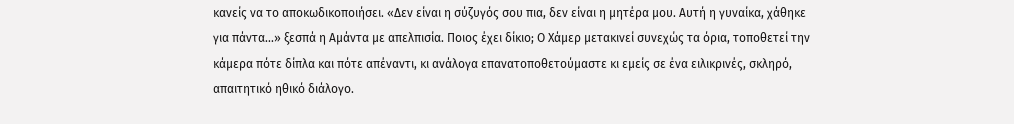κανείς να το αποκωδικοποιήσει. «Δεν είναι η σύζυγός σου πια, δεν είναι η μητέρα μου. Αυτή η γυναίκα, χάθηκε για πάντα...» ξεσπά η Αμάντα με απελπισία. Ποιος έχει δίκιο; Ο Χάμερ μετακινεί συνεχώς τα όρια, τοποθετεί την κάμερα πότε δίπλα και πότε απέναντι, κι ανάλογα επανατοποθετούμαστε κι εμείς σε ένα ειλικρινές, σκληρό, απαιτητικό ηθικό διάλογο.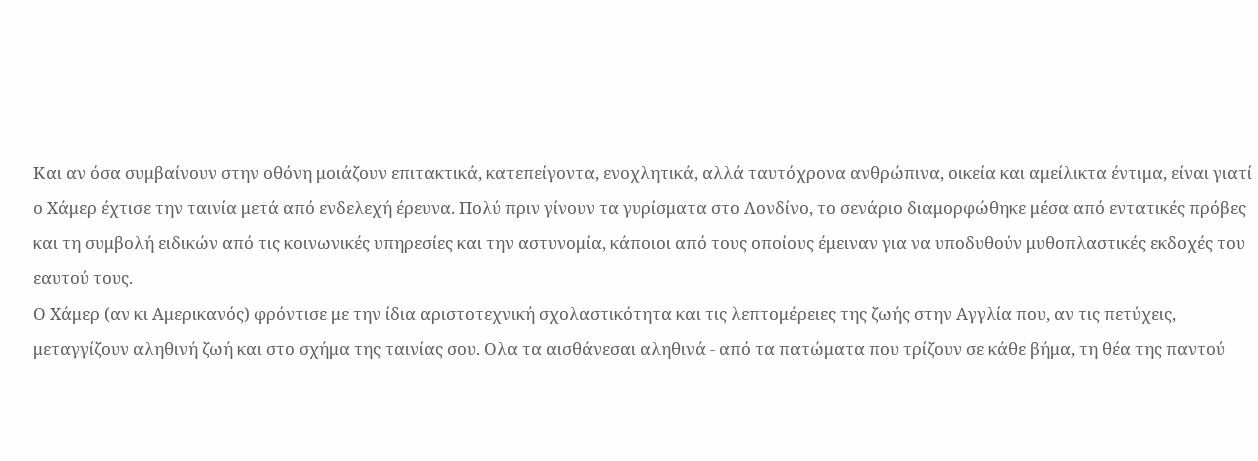Και αν όσα συμβαίνουν στην οθόνη μοιάζουν επιτακτικά, κατεπείγοντα, ενοχλητικά, αλλά ταυτόχρονα ανθρώπινα, οικεία και αμείλικτα έντιμα, είναι γιατί ο Χάμερ έχτισε την ταινία μετά από ενδελεχή έρευνα. Πολύ πριν γίνουν τα γυρίσματα στο Λονδίνο, το σενάριο διαμορφώθηκε μέσα από εντατικές πρόβες και τη συμβολή ειδικών από τις κοινωνικές υπηρεσίες και την αστυνομία, κάποιοι από τους οποίους έμειναν για να υποδυθούν μυθοπλαστικές εκδοχές του εαυτού τους.
Ο Χάμερ (αν κι Αμερικανός) φρόντισε με την ίδια αριστοτεχνική σχολαστικότητα και τις λεπτομέρειες της ζωής στην Αγγλία που, αν τις πετύχεις, μεταγγίζουν αληθινή ζωή και στο σχήμα της ταινίας σου. Ολα τα αισθάνεσαι αληθινά - από τα πατώματα που τρίζουν σε κάθε βήμα, τη θέα της παντού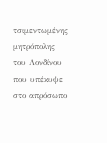τσιμεντωμένης μητρόπολης του Λονδίνου που υπέκυψε στο απρόσωπο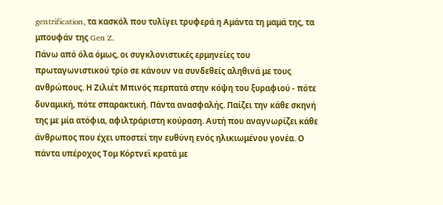gentrification, τα κασκόλ που τυλίγει τρυφερά η Αμάντα τη μαμά της, τα μπουφάν της Gen Z.
Πάνω από όλα όμως, οι συγκλονιστικές ερμηνείες του πρωταγωνιστικού τρίο σε κάνουν να συνδεθείς αληθινά με τους ανθρώπους. Η Ζιλιέτ Μπινός περπατά στην κόψη του ξυραφιού - πότε δυναμική, πότε σπαρακτική. Πάντα ανασφαλής. Παίζει την κάθε σκηνή της με μία ατόφια, αφιλτράριστη κούραση. Αυτή που αναγνωρίζει κάθε άνθρωπος που έχει υποστεί την ευθύνη ενός ηλικιωμένου γονέα. Ο πάντα υπέροχος Τομ Κόρτνεϊ κρατά με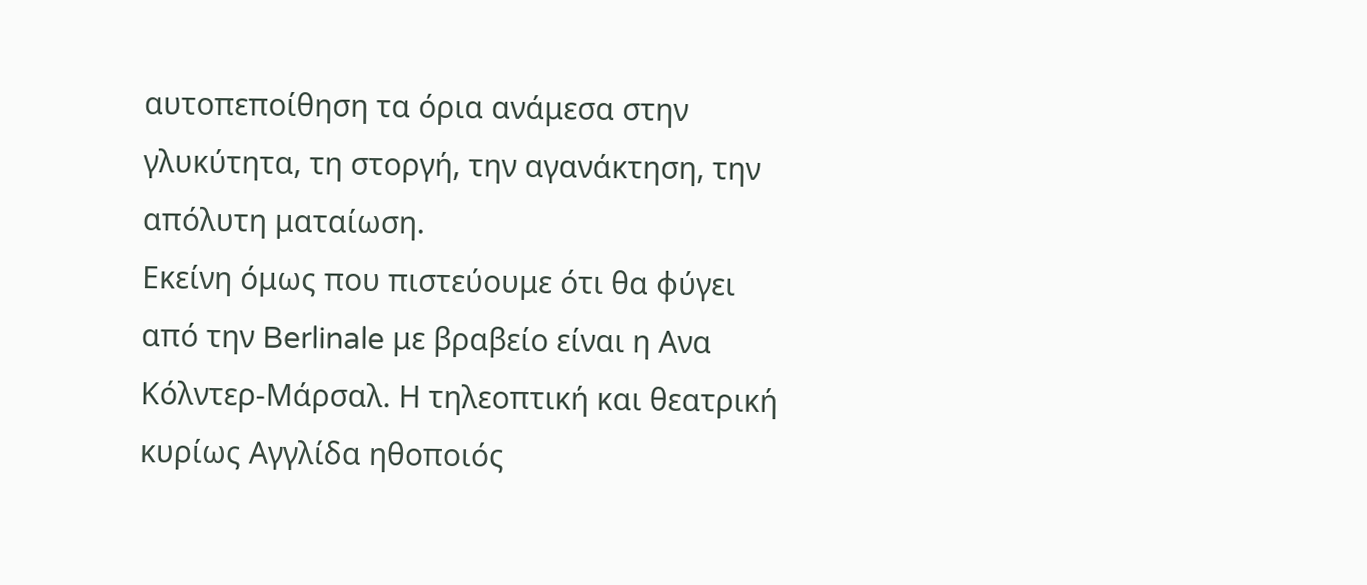αυτοπεποίθηση τα όρια ανάμεσα στην γλυκύτητα, τη στοργή, την αγανάκτηση, την απόλυτη ματαίωση.
Εκείνη όμως που πιστεύουμε ότι θα φύγει από την Berlinale με βραβείο είναι η Ανα Κόλντερ-Μάρσαλ. Η τηλεοπτική και θεατρική κυρίως Αγγλίδα ηθοποιός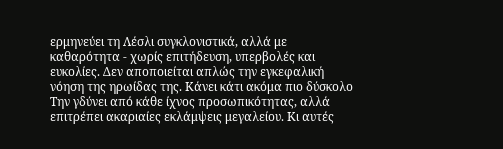ερμηνεύει τη Λέσλι συγκλονιστικά, αλλά με καθαρότητα - χωρίς επιτήδευση, υπερβολές και ευκολίες. Δεν αποποιείται απλώς την εγκεφαλική νόηση της ηρωίδας της. Κάνει κάτι ακόμα πιο δύσκολο Την γδύνει από κάθε ίχνος προσωπικότητας, αλλά επιτρέπει ακαριαίες εκλάμψεις μεγαλείου. Κι αυτές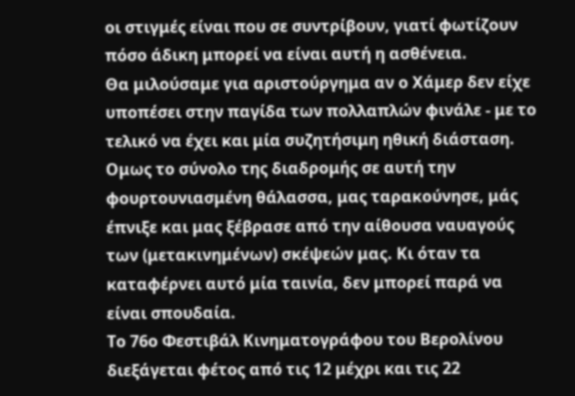οι στιγμές είναι που σε συντρίβουν, γιατί φωτίζουν πόσο άδικη μπορεί να είναι αυτή η ασθένεια.
Θα μιλούσαμε για αριστούργημα αν ο Χάμερ δεν είχε υποπέσει στην παγίδα των πολλαπλών φινάλε - με το τελικό να έχει και μία συζητήσιμη ηθική διάσταση. Ομως το σύνολο της διαδρομής σε αυτή την φουρτουνιασμένη θάλασσα, μας ταρακούνησε, μάς έπνιξε και μας ξέβρασε από την αίθουσα ναυαγούς των (μετακινημένων) σκέψεών μας. Κι όταν τα καταφέρνει αυτό μία ταινία, δεν μπορεί παρά να είναι σπουδαία.
Το 76ο Φεστιβάλ Κινηματογράφου του Βερολίνου διεξάγεται φέτος από τις 12 μέχρι και τις 22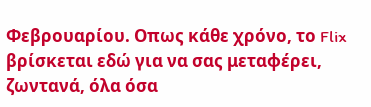Φεβρουαρίου. Οπως κάθε χρόνο, το Flix βρίσκεται εδώ για να σας μεταφέρει, ζωντανά, όλα όσα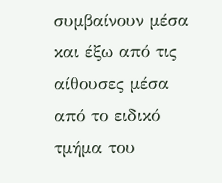συμβαίνουν μέσα και έξω από τις αίθουσες μέσα από το ειδικό τμήμα του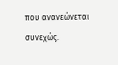που ανανεώνεται συνεχώς.